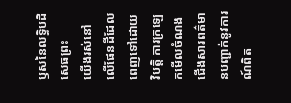ឫសនៃលទ្ធិបដិសេធព្រះ
យើងរស់នៅលើផែនដីដែលពេញទៅដោយវិបត្ដិ ការក្រឡេកមើលចំណងជើងសារពត៌មានបញ្ជាក់នូវការណ៍ពិត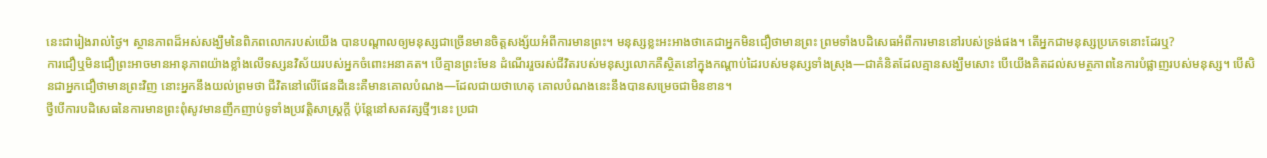នេះជារៀងរាល់ថ្ងៃ។ ស្ថានភាពដ៏អស់សង្ឃឹមនៃពិភពលោករបស់យើង បានបណ្ដាលឲ្យមនុស្សជាច្រើនមានចិត្តសង្ស័យអំពីការមានព្រះ។ មនុស្សខ្លះអះអាងថាគេជាអ្នកមិនជឿថាមានព្រះ ព្រមទាំងបដិសេធអំពីការមាននៅរបស់ទ្រង់ផង។ តើអ្នកជាមនុស្សប្រភេទនោះដែរឬ?
ការជឿឬមិនជឿព្រះអាចមានអានុភាពយ៉ាងខ្លាំងលើទស្សនវិស័យរបស់អ្នកចំពោះអនាគត។ បើគ្មានព្រះមែន ដំណើររួចរស់ជីវិតរបស់មនុស្សលោកគឺស្ថិតនៅក្នុងកណ្ដាប់ដៃរបស់មនុស្សទាំងស្រុង—ជាគំនិតដែលគ្មានសង្ឃឹមសោះ បើយើងគិតដល់សមត្ថភាពនៃការបំផ្លាញរបស់មនុស្ស។ បើសិនជាអ្នកជឿថាមានព្រះវិញ នោះអ្នកនឹងយល់ព្រមថា ជីវិតនៅលើផែនដីនេះគឺមានគោលបំណង—ដែលជាយថាហេតុ គោលបំណងនេះនឹងបានសម្រេចជាមិនខាន។
ថ្វីបើការបដិសេធនៃការមានព្រះពុំសូវមានញឹកញាប់ទូទាំងប្រវត្ដិសាស្ត្រក្ដី ប៉ុន្តែនៅសតវត្សថ្មីៗនេះ ប្រជា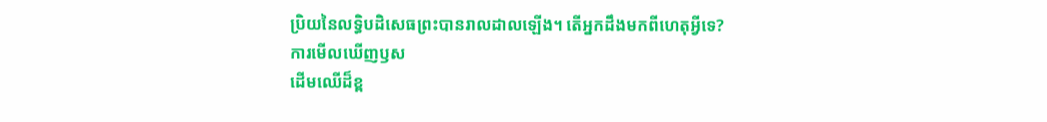ប្រិយនៃលទ្ធិបដិសេធព្រះបានរាលដាលឡើង។ តើអ្នកដឹងមកពីហេតុអ្វីទេ?
ការមើលឃើញឫស
ដើមឈើដ៏ខ្ព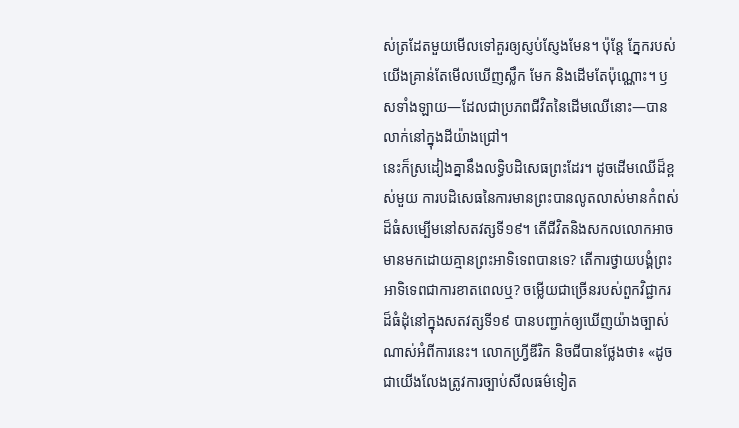ស់ត្រដែតមួយមើលទៅគួរឲ្យស្ញប់ស្ញែងមែន។ ប៉ុន្តែ ភ្នែករបស់យើងគ្រាន់តែមើលឃើញស្លឹក មែក និងដើមតែប៉ុណ្ណោះ។ ឫសទាំងឡាយ—ដែលជាប្រភពជីវិតនៃដើមឈើនោះ—បានលាក់នៅក្នុងដីយ៉ាងជ្រៅ។
នេះក៏ស្រដៀងគ្នានឹងលទ្ធិបដិសេធព្រះដែរ។ ដូចដើមឈើដ៏ខ្ពស់មួយ ការបដិសេធនៃការមានព្រះបានលូតលាស់មានកំពស់ដ៏ធំសម្បើមនៅសតវត្សទី១៩។ តើជីវិតនិងសកលលោកអាចមានមកដោយគ្មានព្រះអាទិទេពបានទេ? តើការថ្វាយបង្គំព្រះអាទិទេពជាការខាតពេលឬ? ចម្លើយជាច្រើនរបស់ពួកវិជ្ជាករដ៏ធំដុំនៅក្នុងសតវត្សទី១៩ បានបញ្ជាក់ឲ្យឃើញយ៉ាងច្បាស់ណាស់អំពីការនេះ។ លោកហ្វ្រីឌីរិក និចជីបានថ្លែងថា៖ «ដូចជាយើងលែងត្រូវការច្បាប់សីលធម៌ទៀត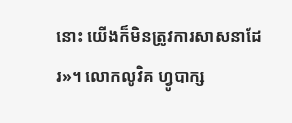នោះ យើងក៏មិនត្រូវការសាសនាដែរ»។ លោកលូវិគ ហ្វូបាក្ស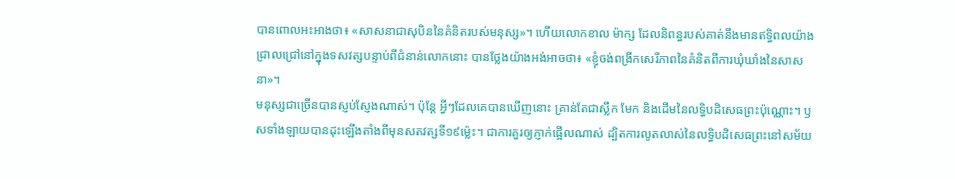បានពោលអះអាងថា៖ «សាសនាជាសុបិននៃគំនិតរបស់មនុស្ស»។ ហើយលោកខាល ម៉ាក្ស ដែលនិពន្ធរបស់គាត់នឹងមានឥទ្ធិពលយ៉ាងជ្រាលជ្រៅនៅក្នុងទសវត្សបន្ទាប់ពីជំនាន់លោកនោះ បានថ្លែងយ៉ាងអង់អាចថា៖ «ខ្ញុំចង់ពង្រីកសេរីភាពនៃគំនិតពីការឃុំឃាំងនៃសាសនា»។
មនុស្សជាច្រើនបានស្ញប់ស្ញែងណាស់។ ប៉ុន្តែ អ្វីៗដែលគេបានឃើញនោះ គ្រាន់តែជាស្លឹក មែក និងដើមនៃលទ្ធិបដិសេធព្រះប៉ុណ្ណោះ។ ឫសទាំងឡាយបានដុះឡើងតាំងពីមុនសតវត្សទី១៩ម្ល៉េះ។ ជាការគួរឲ្យភ្ញាក់ផ្អើលណាស់ ដ្បិតការលូតលាស់នៃលទ្ធិបដិសេធព្រះនៅសម័យ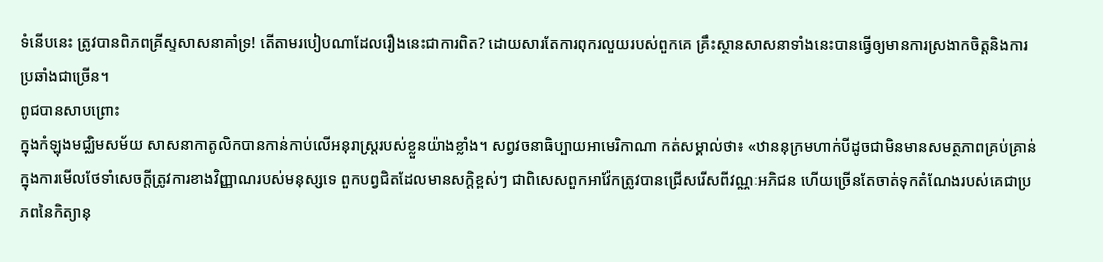ទំនើបនេះ ត្រូវបានពិភពគ្រីស្ទសាសនាគាំទ្រ! តើតាមរបៀបណាដែលរឿងនេះជាការពិត? ដោយសារតែការពុករលួយរបស់ពួកគេ គ្រឹះស្ថានសាសនាទាំងនេះបានធ្វើឲ្យមានការស្រងាកចិត្តនិងការប្រឆាំងជាច្រើន។
ពូជបានសាបព្រោះ
ក្នុងកំឡុងមជ្ឈិមសម័យ សាសនាកាតូលិកបានកាន់កាប់លើអនុរាស្ត្ររបស់ខ្លួនយ៉ាងខ្លាំង។ សព្វវចនាធិប្បាយអាមេរិកាណា កត់សម្គាល់ថា៖ «ឋាននុក្រមហាក់បីដូចជាមិនមានសមត្ថភាពគ្រប់គ្រាន់ ក្នុងការមើលថែទាំសេចក្ដីត្រូវការខាងវិញ្ញាណរបស់មនុស្សទេ ពួកបព្វជិតដែលមានសក្ដិខ្ពស់ៗ ជាពិសេសពួកអាវ៉ែកត្រូវបានជ្រើសរើសពីវណ្ណៈអភិជន ហើយច្រើនតែចាត់ទុកតំណែងរបស់គេជាប្រភពនៃកិត្យានុ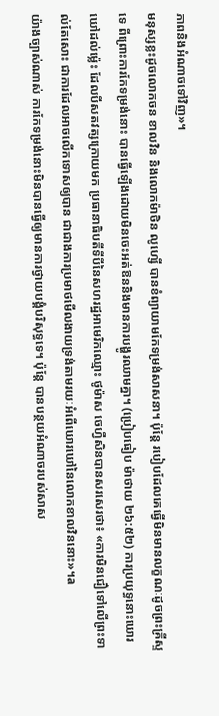ភាពនិងអំណាចទៅវិញ»។
មនុស្សខ្លះដូចលោកចន ខាលវិន និងលោកម៉ាថិន លូហ្សើ បានខំព្យាយាមកែទម្រង់សាសនា។ ប៉ុន្តែ របៀបដែលគេធ្វើមិនមានលក្ខណៈដូចព្រះគ្រីស្ទទេ ពីព្រោះការកែទម្រង់នោះ បានធ្វើឡើងដោយមិនចេះអត់ឱននិងមានការបង្ហូរឈាមគ្នា។ (ប្រៀបធៀប ម៉ាថាយ ២៦:៥២) ការប្រយុទ្ធនោះឃោរឃៅដល់ម្ល៉េះ ដែលបីសតវត្សក្រោយមក ប្រធានាធិបតីទីបីនៃសហរដ្ឋអាមេរិកឈ្មោះ ថូម៉ាស ចេហ្វឺសិនបានសរសេរថា៖ «ការមិនជឿទៅលើព្រះទាល់តែសោះ ជាការដែលអាចលើកទោសឲ្យបាន ជាជាងការប្រមាថមើលងាយទ្រង់តាមរយៈអំពើឃោរឃៅនៃលោកខាលវិននោះ»។a
យ៉ាងច្បាស់ណាស់ ការកែទម្រង់នោះមិនបានធ្វើឲ្យមានការថ្វាយបង្គំបរិសុទ្ធទេ។ ប៉ុន្តែ បានបន្ថយអំណាចរបស់សាស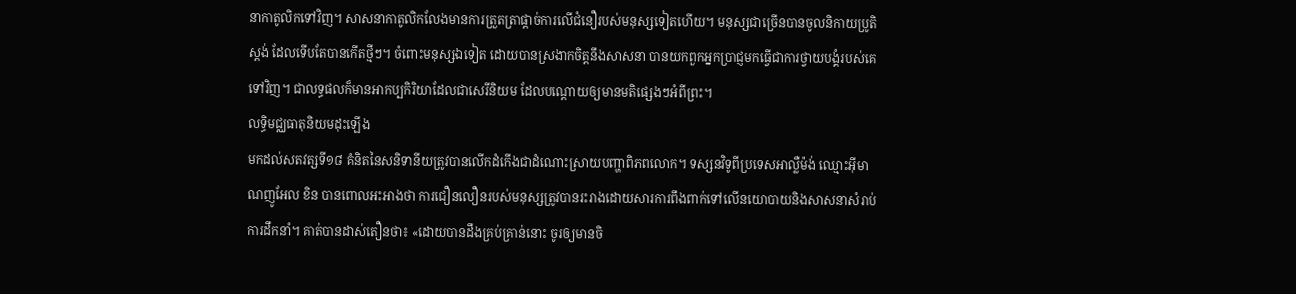នាកាតូលិកទៅវិញ។ សាសនាកាតូលិកលែងមានការត្រួតត្រាផ្ដាច់ការលើជំនឿរបស់មនុស្សទៀតហើយ។ មនុស្សជាច្រើនបានចូលនិកាយប្រូតិស្តង់ ដែលទើបតែបានកើតថ្មីៗ។ ចំពោះមនុស្សឯទៀត ដោយបានស្រងាកចិត្តនឹងសាសនា បានយកពួកអ្នកប្រាជ្ញមកធ្វើជាការថ្វាយបង្គំរបស់គេទៅវិញ។ ជាលទ្ធផលក៏មានអាកប្បកិរិយាដែលជាសេរីនិយម ដែលបណ្ដោយឲ្យមានមតិផ្សេងៗអំពីព្រះ។
លទ្ធិមជ្ឈធាតុនិយមដុះឡើង
មកដល់សតវត្សទី១៨ គំនិតនៃសនិទានីយត្រូវបានលើកដំកើងជាដំណោះស្រាយបញ្ហាពិភពលោក។ ទស្សនវិទូពីប្រទេសអាល្លឺម៉ង់ ឈ្មោះអ៊ីមាណញូអែល ខិន បានពោលអះអាងថា ការជឿនលឿនរបស់មនុស្សត្រូវបានរះរាងដោយសារការពឹងពាក់ទៅលើនយោបាយនិងសាសនាសំរាប់ការដឹកនាំ។ គាត់បានដាស់តឿនថា៖ «ដោយបានដឹងគ្រប់គ្រាន់នោះ ចូរឲ្យមានចិ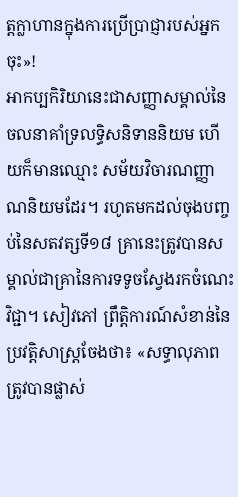ត្តក្លាហានក្នុងការប្រើប្រាជ្ញារបស់អ្នកចុះ»!
អាកប្បកិរិយានេះជាសញ្ញាសម្គាល់នៃចលនាគាំទ្រលទ្ធិសនិទាននិយម ហើយក៏មានឈ្មោះ សម័យវិចារណញ្ញាណនិយមដែរ។ រហូតមកដល់ចុងបញ្ចប់នៃសតវត្សទី១៨ គ្រានេះត្រូវបានសម្គាល់ជាគ្រានៃការទទូចស្វែងរកចំណេះវិជ្ជា។ សៀវភៅ ព្រឹត្ដិការណ៍សំខាន់នៃប្រវត្ដិសាស្ត្រចែងថា៖ «សទ្ធាលុភាពត្រូវបានផ្លាស់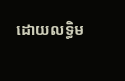ដោយលទ្ធិម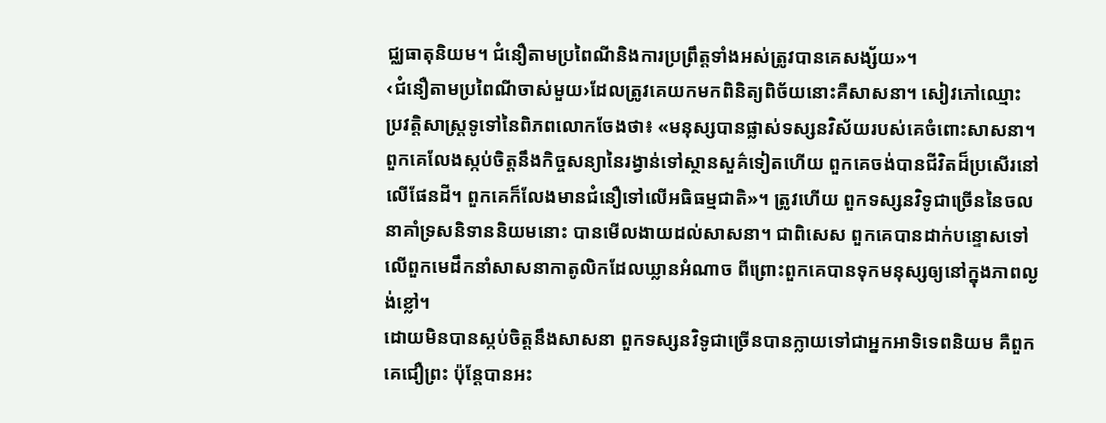ជ្ឈធាតុនិយម។ ជំនឿតាមប្រពៃណីនិងការប្រព្រឹត្តទាំងអស់ត្រូវបានគេសង្ស័យ»។
‹ជំនឿតាមប្រពៃណីចាស់មួយ›ដែលត្រូវគេយកមកពិនិត្យពិច័យនោះគឺសាសនា។ សៀវភៅឈ្មោះ ប្រវត្ដិសាស្ត្រទូទៅនៃពិភពលោកចែងថា៖ «មនុស្សបានផ្លាស់ទស្សនវិស័យរបស់គេចំពោះសាសនា។ ពួកគេលែងស្កប់ចិត្តនឹងកិច្ចសន្យានៃរង្វាន់ទៅស្ថានសួគ៌ទៀតហើយ ពួកគេចង់បានជីវិតដ៏ប្រសើរនៅលើផែនដី។ ពួកគេក៏លែងមានជំនឿទៅលើអធិធម្មជាតិ»។ ត្រូវហើយ ពួកទស្សនវិទូជាច្រើននៃចលនាគាំទ្រសនិទាននិយមនោះ បានមើលងាយដល់សាសនា។ ជាពិសេស ពួកគេបានដាក់បន្ទោសទៅលើពួកមេដឹកនាំសាសនាកាតូលិកដែលឃ្លានអំណាច ពីព្រោះពួកគេបានទុកមនុស្សឲ្យនៅក្នុងភាពល្ងង់ខ្លៅ។
ដោយមិនបានស្កប់ចិត្តនឹងសាសនា ពួកទស្សនវិទូជាច្រើនបានក្លាយទៅជាអ្នកអាទិទេពនិយម គឺពួកគេជឿព្រះ ប៉ុន្តែបានអះ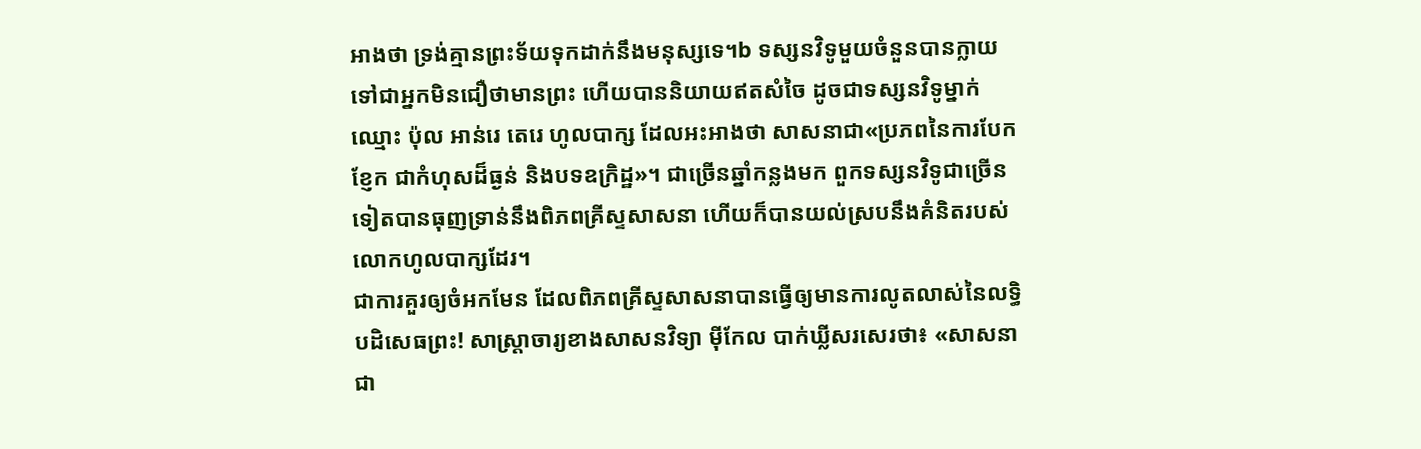អាងថា ទ្រង់គ្មានព្រះទ័យទុកដាក់នឹងមនុស្សទេ។b ទស្សនវិទូមួយចំនួនបានក្លាយទៅជាអ្នកមិនជឿថាមានព្រះ ហើយបាននិយាយឥតសំចៃ ដូចជាទស្សនវិទូម្នាក់ឈ្មោះ ប៉ុល អាន់រេ តេរេ ហូលបាក្ស ដែលអះអាងថា សាសនាជា«ប្រភពនៃការបែកខ្ញែក ជាកំហុសដ៏ធ្ងន់ និងបទឧក្រិដ្ឋ»។ ជាច្រើនឆ្នាំកន្លងមក ពួកទស្សនវិទូជាច្រើនទៀតបានធុញទ្រាន់នឹងពិភពគ្រីស្ទសាសនា ហើយក៏បានយល់ស្របនឹងគំនិតរបស់លោកហូលបាក្សដែរ។
ជាការគួរឲ្យចំអកមែន ដែលពិភពគ្រីស្ទសាសនាបានធ្វើឲ្យមានការលូតលាស់នៃលទ្ធិបដិសេធព្រះ! សាស្ដ្រាចារ្យខាងសាសនវិទ្យា ម៉ីកែល បាក់ឃ្លីសរសេរថា៖ «សាសនាជា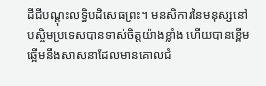ដីជីបណ្ដុះលទ្ធិបដិសេធព្រះ។ មនសិការនៃមនុស្សនៅបស្ចិមប្រទេសបានទាស់ចិត្តយ៉ាងខ្លាំង ហើយបានខ្ពើមឆ្អើមនឹងសាសនាដែលមានគោលជំ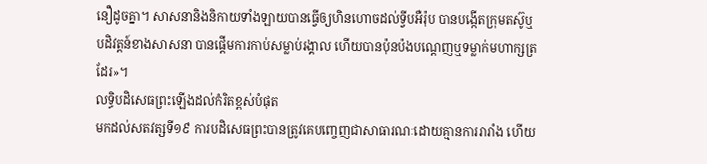នឿដូចគ្នា។ សាសនានិងនិកាយទាំងឡាយបានធ្វើឲ្យហិនហោចដល់ទ្វីបអឺរ៉ុប បានបង្កើតក្រុមតស៊ូឬបដិវត្តន៍ខាងសាសនា បានផ្ដើមការកាប់សម្លាប់រង្គាល ហើយបានប៉ុនប៉ងបណ្ដេញឬទម្លាក់មហាក្សត្រដែរ»។
លទ្ធិបដិសេធព្រះឡើងដល់កំរិតខ្ពស់បំផុត
មកដល់សតវត្សទី១៩ ការបដិសេធព្រះបានត្រូវគេបញ្ចេញជាសាធារណៈដោយគ្មានការរារាំង ហើយ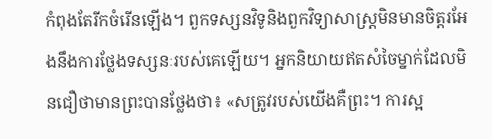កំពុងតែរីកចំរើនឡើង។ ពួកទស្សនវិទូនិងពួកវិទ្យាសាស្ត្រមិនមានចិត្តរអែងនឹងការថ្លែងទស្សនៈរបស់គេឡើយ។ អ្នកនិយាយឥតសំចៃម្នាក់ដែលមិនជឿថាមានព្រះបានថ្លែងថា៖ «សត្រូវរបស់យើងគឺព្រះ។ ការស្អ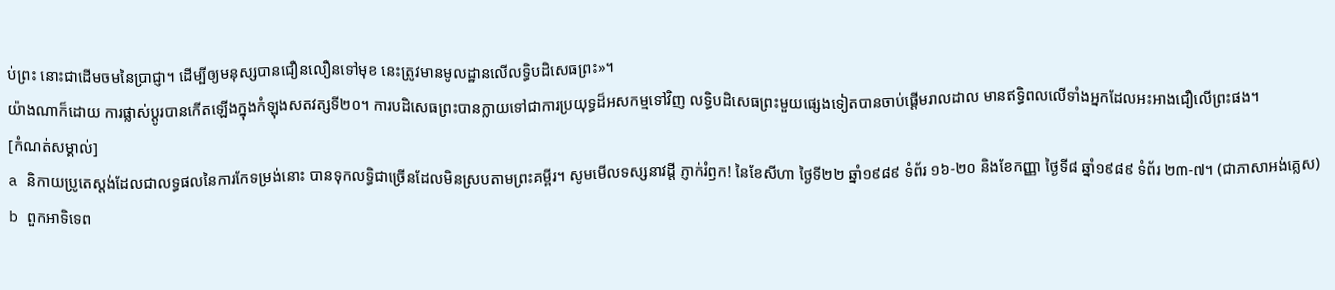ប់ព្រះ នោះជាដើមចមនៃប្រាជ្ញា។ ដើម្បីឲ្យមនុស្សបានជឿនលឿនទៅមុខ នេះត្រូវមានមូលដ្ឋានលើលទ្ធិបដិសេធព្រះ»។
យ៉ាងណាក៏ដោយ ការផ្លាស់ប្ដូរបានកើតឡើងក្នុងកំឡុងសតវត្សទី២០។ ការបដិសេធព្រះបានក្លាយទៅជាការប្រយុទ្ធដ៏អសកម្មទៅវិញ លទ្ធិបដិសេធព្រះមួយផ្សេងទៀតបានចាប់ផ្ដើមរាលដាល មានឥទ្ធិពលលើទាំងអ្នកដែលអះអាងជឿលើព្រះផង។
[កំណត់សម្គាល់]
a និកាយប្រូតេស្តង់ដែលជាលទ្ធផលនៃការកែទម្រង់នោះ បានទុកលទ្ធិជាច្រើនដែលមិនស្របតាមព្រះគម្ពីរ។ សូមមើលទស្សនាវដ្ដី ភ្ញាក់រំឭក! នៃខែសីហា ថ្ងៃទី២២ ឆ្នាំ១៩៨៩ ទំព័រ ១៦-២០ និងខែកញ្ញា ថ្ងៃទី៨ ឆ្នាំ១៩៨៩ ទំព័រ ២៣-៧។ (ជាភាសាអង់គ្លេស)
b ពួកអាទិទេព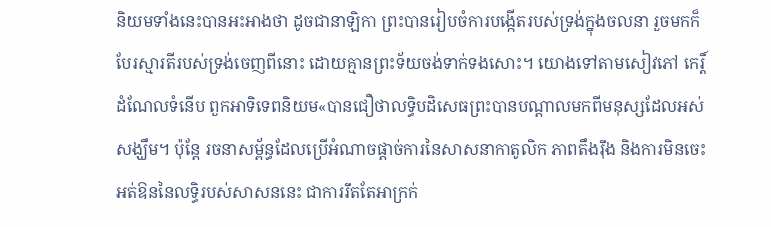និយមទាំងនេះបានអះអាងថា ដូចជានាឡិកា ព្រះបានរៀបចំការបង្កើតរបស់ទ្រង់ក្នុងចលនា រួចមកក៏បែរស្មារតីរបស់ទ្រង់ចេញពីនោះ ដោយគ្មានព្រះទ័យចង់ទាក់ទងសោះ។ យោងទៅតាមសៀវភៅ កេរ្ដិ៍ដំណែលទំនើប ពួកអាទិទេពនិយម«បានជឿថាលទ្ធិបដិសេធព្រះបានបណ្ដាលមកពីមនុស្សដែលអស់សង្ឃឹម។ ប៉ុន្តែ រចនាសម្ព័ន្ធដែលប្រើអំណាចផ្ដាច់ការនៃសាសនាកាតូលិក ភាពតឹងរ៉ឹង និងការមិនចេះអត់ឱននៃលទ្ធិរបស់សាសននេះ ជាការរឹតតែអាក្រក់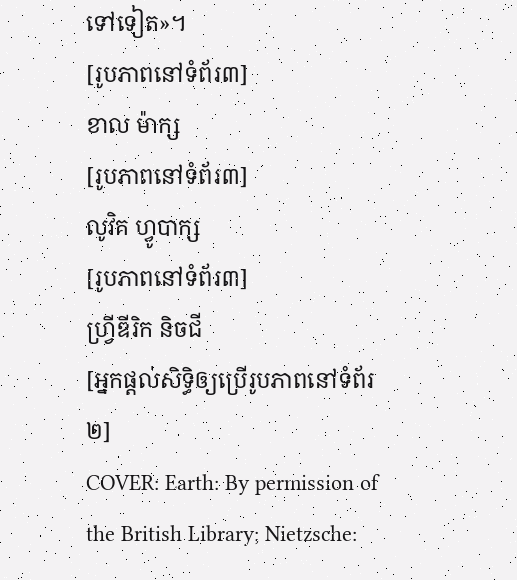ទៅទៀត»។
[រូបភាពនៅទំព័រ៣]
ខាល ម៉ាក្ស
[រូបភាពនៅទំព័រ៣]
លូវិគ ហ្វូបាក្ស
[រូបភាពនៅទំព័រ៣]
ហ្វ្រីឌីរិក និចជី
[អ្នកផ្ដល់សិទ្ធិឲ្យប្រើរូបភាពនៅទំព័រ២]
COVER: Earth: By permission of the British Library; Nietzsche: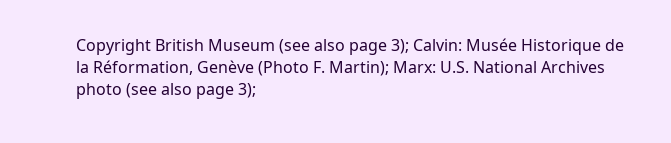Copyright British Museum (see also page 3); Calvin: Musée Historique de la Réformation, Genève (Photo F. Martin); Marx: U.S. National Archives photo (see also page 3);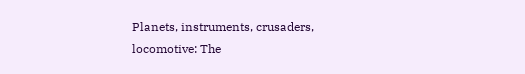Planets, instruments, crusaders, locomotive: The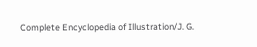Complete Encyclopedia of Illustration/J. G.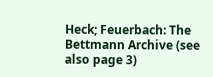Heck; Feuerbach: The Bettmann Archive (see also page 3)